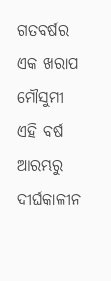ଗତବର୍ଷର ଏକ ଖରାପ ମୌସୁମୀ ଏହି ବର୍ଷ ଆରମ୍ଭରୁ ଦୀର୍ଘକାଳୀନ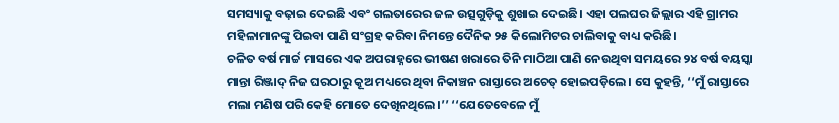ସମସ୍ୟାକୁ ବଢ଼ାଇ ଦେଇଛି ଏବଂ ଗଲତାରେର ଜଳ ଉତ୍ସଗୁଡ଼ିକୁ ଶୁଖାଇ ଦେଇଛି। ଏହା ପଲଘର ଜିଲ୍ଲାର ଏହି ଗ୍ରାମର ମହିଳାମାନଙ୍କୁ ପିଇବା ପାଣି ସଂଗ୍ରହ କରିବା ନିମନ୍ତେ ଦୈନିକ ୨୫ କିଲୋମିଟର ଚାଲିବାକୁ ବାଧ୍ୟ କରିଛି।
ଚଳିତ ବର୍ଷ ମାର୍ଚ୍ଚ ମାସରେ ଏକ ଅପରାହ୍ନରେ ଭୀଷଣ ଖରାରେ ତିନି ମାଠିଆ ପାଣି ନେଉଥିବା ସମୟରେ ୨୪ ବର୍ଷ ବୟସ୍କା ମାନ୍ତା ରିଞ୍ଜାଦ୍ ନିଜ ଘରଠାରୁ କୂଅ ମଧ୍ୟରେ ଥିବା ନିକାଞ୍ଚନ ରାସ୍ତାରେ ଅଚେତ୍ ହୋଇପଡ଼ିଲେ। ସେ କୁହନ୍ତି, ‘‘ମୁଁ ରାସ୍ତାରେ ମଲା ମଣିଷ ପରି କେହି ମୋତେ ଦେଖିନଥିଲେ।’’ ‘‘ଯେତେବେଳେ ମୁଁ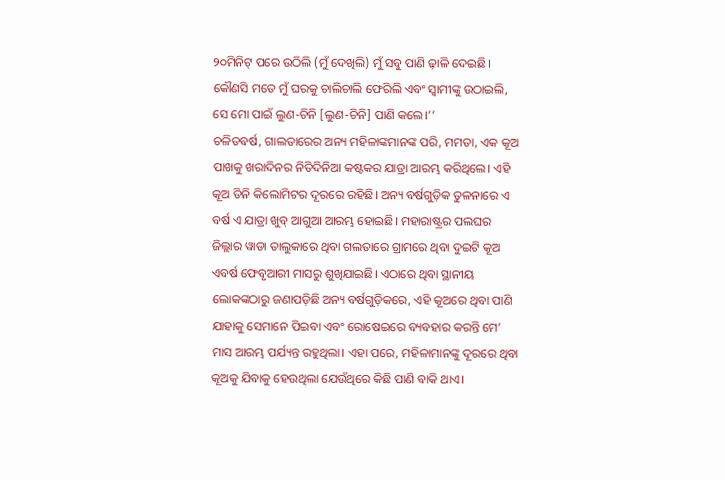୨୦ମିନିଟ୍ ପରେ ଉଠିଲି (ମୁଁ ଦେଖିଲି) ମୁଁ ସବୁ ପାଣି ଢ଼ାଳି ଦେଇଛି। କୌଣସି ମତେ ମୁଁ ଘରକୁ ଚାଲିଚାଲି ଫେରିଲି ଏବଂ ସ୍ୱାମୀଙ୍କୁ ଉଠାଇଲି, ସେ ମୋ ପାଇଁ ଲୁଣ-ଚିନି [ଲୁଣ-ଚିନି] ପାଣି କଲେ।’’
ଚଳିତବର୍ଷ, ଗାଲତାରେର ଅନ୍ୟ ମହିଳାଙ୍କମାନଙ୍କ ପରି, ମମତା, ଏକ କୂଅ ପାଖକୁ ଖରାଦିନର ନିତିଦିନିଆ କଷ୍ଟକର ଯାତ୍ରା ଆରମ୍ଭ କରିଥିଲେ। ଏହି କୂଅ ତିନି କିଲୋମିଟର ଦୂରରେ ରହିଛି। ଅନ୍ୟ ବର୍ଷଗୁଡ଼ିକ ତୁଳନାରେ ଏ ବର୍ଷ ଏ ଯାତ୍ରା ଖୁବ୍ ଆଗୁଆ ଆରମ୍ଭ ହୋଇଛି। ମହାରାଷ୍ଟ୍ରର ପଲଘର ଜିଲ୍ଲାର ୱାଡା ତାଲୁକାରେ ଥିବା ଗଲତାରେ ଗ୍ରାମରେ ଥିବା ଦୁଇଟି କୂଅ ଏବର୍ଷ ଫେବୃଆରୀ ମାସରୁ ଶୁଖିଯାଇଛି। ଏଠାରେ ଥିବା ସ୍ଥାନୀୟ ଲୋକଙ୍କଠାରୁ ଜଣାପଡ଼ିଛି ଅନ୍ୟ ବର୍ଷଗୁଡ଼ିକରେ, ଏହି କୂଅରେ ଥିବା ପାଣି ଯାହାକୁ ସେମାନେ ପିଇବା ଏବଂ ରୋଷେଇରେ ବ୍ୟବହାର କରନ୍ତି ମେ’ ମାସ ଆରମ୍ଭ ପର୍ଯ୍ୟନ୍ତ ରହୁଥିଲା। ଏହା ପରେ, ମହିଳାମାନଙ୍କୁ ଦୂରରେ ଥିବା କୂଅକୁ ଯିବାକୁ ହେଉଥିଲା ଯେଉଁଥିରେ କିଛି ପାଣି ବାକି ଥାଏ।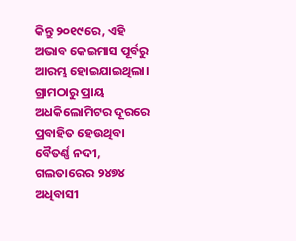କିନ୍ତୁ ୨୦୧୯ରେ, ଏହି ଅଭାବ କେଇମାସ ପୂର୍ବରୁ ଆରମ୍ଭ ହୋଇଯାଇଥିଲା।
ଗ୍ରାମଠାରୁ ପ୍ରାୟ ଅଧକିଲୋମିଟର ଦୂରରେ ପ୍ରବାହିତ ହେଉଥିବା ବୈତର୍ଣ୍ଣ ନଦୀ, ଗଲତାରେର ୨୪୭୪ ଅଧିବାସୀ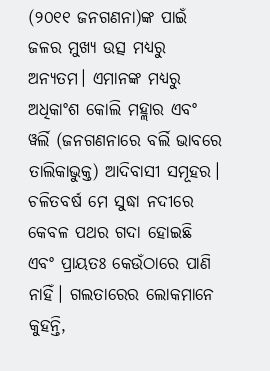(୨୦୧୧ ଜନଗଣନା)ଙ୍କ ପାଇଁ ଜଳର ମୁଖ୍ୟ ଉତ୍ସ ମଧ୍ୟରୁ ଅନ୍ୟତମ। ଏମାନଙ୍କ ମଧ୍ୟରୁ ଅଧିକାଂଶ କୋଲି ମହ୍ଲାର ଏବଂ ୱର୍ଲି (ଜନଗଣନାରେ ବର୍ଲି ଭାବରେ ତାଲିକାଭୁକ୍ତ) ଆଦିବାସୀ ସମୂହର। ଚଳିତବର୍ଷ ମେ ସୁଦ୍ଧା ନଦୀରେ କେବଳ ପଥର ଗଦା ହୋଇଛି ଏବଂ ପ୍ରାୟତଃ କେଉଁଠାରେ ପାଣି ନାହିଁ। ଗଲତାରେର ଲୋକମାନେ କୁହନ୍ତି,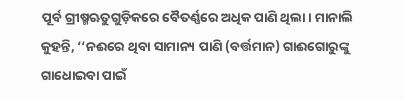ପୂର୍ବ ଗ୍ରୀଷ୍ମଋତୁଗୁଡ଼ିକରେ ବୈତର୍ଣ୍ଣରେ ଅଧିକ ପାଣି ଥିଲା। ମାନାଲି କୁହନ୍ତି, ‘‘ନଈରେ ଥିବା ସାମାନ୍ୟ ପାଣି (ବର୍ତ୍ତମାନ) ଗାଈଗୋରୁଙ୍କୁ ଗାଧୋଇବା ପାଇଁ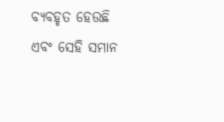ବ୍ୟବହୃତ ହେଉଛି ଏବଂ ସେହି ସମାନ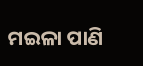ମଇଳା ପାଣି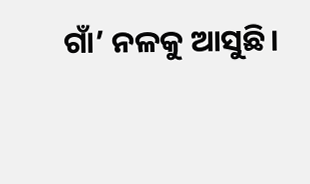ଗାଁ’ ନଳକୁ ଆସୁଛି।